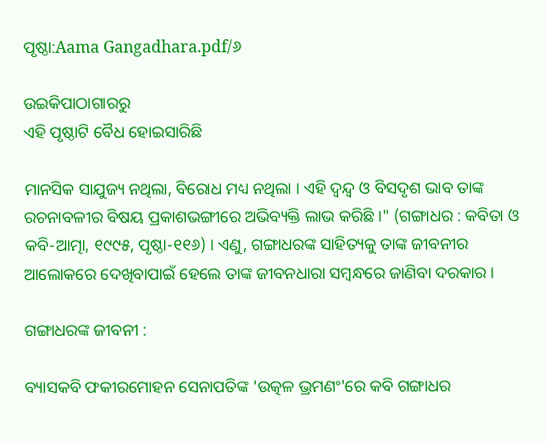ପୃଷ୍ଠା:Aama Gangadhara.pdf/୬

ଉଇକିପାଠାଗାର‌ରୁ
ଏହି ପୃଷ୍ଠାଟି ବୈଧ ହୋଇସାରିଛି

ମାନସିକ ସାଯୁଜ୍ୟ ନଥିଲା, ବିରୋଧ ମଧ୍ୟ ନଥିଲା । ଏହି ଦ୍ୱନ୍ଦ୍ୱ ଓ ବିସଦୃଶ ଭାବ ତାଙ୍କ ରଚନାବଳୀର ବିଷୟ ପ୍ରକାଶଭଙ୍ଗୀରେ ଅଭିବ୍ୟକ୍ତି ଲାଭ କରିଛି ।" (ଗଙ୍ଗାଧର : କବିତା ଓ କବି-ଆତ୍ମା, ୧୯୯୫, ପୃଷ୍ଠା-୧୧୬) । ଏଣୁ, ଗଙ୍ଗାଧରଙ୍କ ସାହିତ୍ୟକୁ ତାଙ୍କ ଜୀବନୀର ଆଲୋକରେ ଦେଖିବାପାଇଁ ହେଲେ ତାଙ୍କ ଜୀବନଧାରା ସମ୍ବନ୍ଧରେ ଜାଣିବା ଦରକାର ।

ଗଙ୍ଗାଧରଙ୍କ ଜୀବନୀ :

ବ୍ୟାସକବି ଫକୀରମୋହନ ସେନାପତିଙ୍କ 'ଉତ୍କଳ ଭ୍ରମଣଂ'ରେ କବି ଗଙ୍ଗାଧର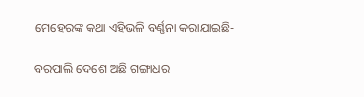ମେହେରଙ୍କ କଥା ଏହିଭଳି ବର୍ଣ୍ଣନା କରାଯାଇଛି-

ବରପାଲି ଦେଶେ ଅଛି ଗଙ୍ଗାଧର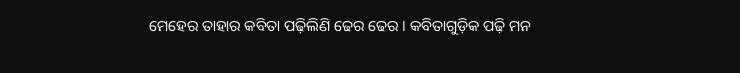ମେହେର ତାହାର କବିତା ପଢ଼ିଲିଣି ଢେର ଢେର । କବିତାଗୁଡ଼ିକ ପଢ଼ି ମନ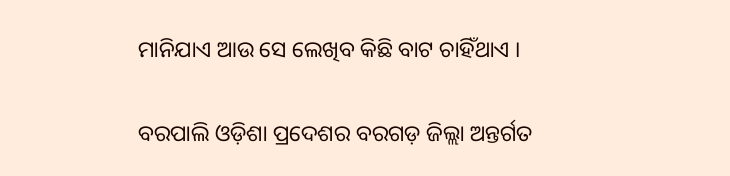ମାନିଯାଏ ଆଉ ସେ ଲେଖିବ କିଛି ବାଟ ଚାହିଁଥାଏ ।

ବରପାଲି ଓଡ଼ିଶା ପ୍ରଦେଶର ବରଗଡ଼ ଜିଲ୍ଲା ଅନ୍ତର୍ଗତ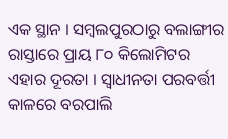ଏକ ସ୍ଥାନ । ସମ୍ବଲପୁରଠାରୁ ବଲାଙ୍ଗୀର ରାସ୍ତାରେ ପ୍ରାୟ ୮୦ କିଲୋମିଟର ଏହାର ଦୂରତା । ସ୍ୱାଧୀନତା ପରବର୍ତ୍ତୀ କାଳରେ ବରପାଲି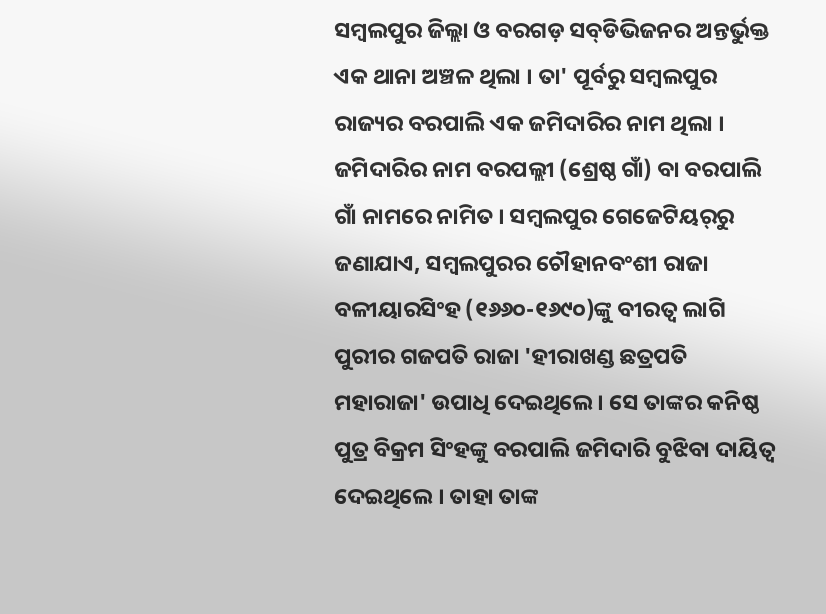ସମ୍ବଲପୁର ଜିଲ୍ଲା ଓ ବରଗଡ଼ ସବ୍‍ଡିଭିଜନର ଅନ୍ତର୍ଭୁକ୍ତ ଏକ ଥାନା ଅଞ୍ଚଳ ଥିଲା । ତା' ପୂର୍ବରୁ ସମ୍ବଲପୁର ରାଜ୍ୟର ବରପାଲି ଏକ ଜମିଦାରିର ନାମ ଥିଲା । ଜମିଦାରିର ନାମ ବରପଲ୍ଲୀ (ଶ୍ରେଷ୍ଠ ଗାଁ) ବା ବରପାଲି ଗାଁ ନାମରେ ନାମିତ । ସମ୍ବଲପୁର ଗେଜେଟିୟର୍‍ରୁ ଜଣାଯାଏ, ସମ୍ବଲପୁରର ଚୌହାନବଂଶୀ ରାଜା ବଳୀୟାରସିଂହ (୧୬୬୦-୧୬୯୦)ଙ୍କୁ ବୀରତ୍ୱ ଲାଗି ପୁରୀର ଗଜପତି ରାଜା 'ହୀରାଖଣ୍ଡ ଛତ୍ରପତି ମହାରାଜା' ଉପାଧି ଦେଇଥିଲେ । ସେ ତାଙ୍କର କନିଷ୍ଠ ପୁତ୍ର ବିକ୍ରମ ସିଂହଙ୍କୁ ବରପାଲି ଜମିଦାରି ବୁଝିବା ଦାୟିତ୍ୱ ଦେଇଥିଲେ । ତାହା ତାଙ୍କ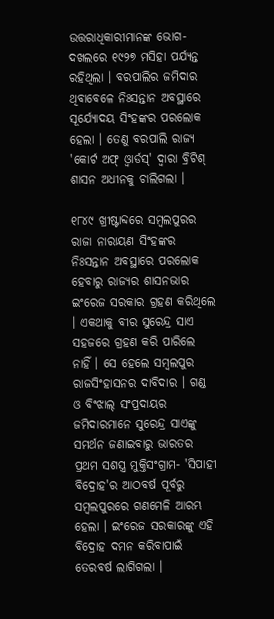ଉତ୍ତରାଧିକାରୀମାନଙ୍କ ଭୋଗ-ଦଖଲରେ ୧୯୨୭ ମସିହା ପର୍ଯ୍ୟନ୍ତ ରହିଥିଲା । ବରପାଲିର ଜମିଦାର ଥିବାବେଳେ ନିଃସନ୍ତାନ ଅବସ୍ଥାରେ ସୂର୍ଯ୍ୟୋଦୟ ସିଂହଙ୍କର ପରଲୋକ ହେଲା । ତେଣୁ ବରପାଲି ରାଜ୍ୟ 'କୋର୍ଟ ଅଫ୍‍ ଓ୍ୱାର୍ଡସ୍' ଦ୍ୱାରା ବ୍ରିଟିଶ୍‍ ଶାସନ ଅଧୀନକୁ ଚାଲିଗଲା ।

୧୮୪୯ ଖ୍ରୀଷ୍ଟାବ୍ଦରେ ସମ୍ବଲପୁରର ରାଜା ନାରାୟଣ ସିଂହଙ୍କର ନିଃସନ୍ତାନ ଅବସ୍ଥାରେ ପରଲୋକ ହେବାରୁ ରାଜ୍ୟର ଶାସନଭାର ଇଂରେଜ ସରକାର ଗ୍ରହଣ କରିଥିଲେ । ଏକଥାକୁ ବୀର ସୁରେନ୍ଦ୍ର ସାଏ ସହଜରେ ଗ୍ରହଣ କରି ପାରିଲେ ନାହିଁ । ସେ ହେଲେ ସମ୍ବଲପୁର ରାଜସିଂହାସନର ଦାବିଦାର । ଗଣ୍ଡ ଓ ବିଂଝାଲ୍‍ ସଂପ୍ରଦାୟର ଜମିଦାରମାନେ ସୁରେନ୍ଦ୍ର ସାଏଙ୍କୁ ସମର୍ଥନ ଜଣାଇବାରୁ ଭାରତର ପ୍ରଥମ ସଶସ୍ତ୍ର ମୁକ୍ତିସଂଗ୍ରାମ- 'ସିପାହୀ ବିଦ୍ରୋହ'ର ଆଠବର୍ଷ ପୂର୍ବରୁ ସମ୍ବଲପୁରରେ ଗଣମେଳି ଆରମ୍ଭ ହେଲା । ଇଂରେଜ ସରକାରଙ୍କୁ ଏହି ବିଦ୍ରୋହ ଦମନ କରିବାପାଇଁ ତେରବର୍ଷ ଲାଗିଗଲା ।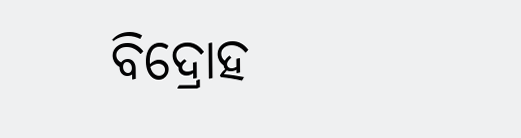ବିଦ୍ରୋହ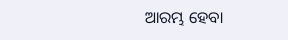ଆରମ୍ଭ ହେବା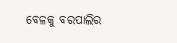ବେଳକୁ ବରପାଲିର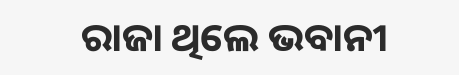ରାଜା ଥିଲେ ଭବାନୀ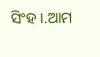ସିଂହ ।.ଆମ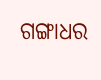ଗଙ୍ଗାଧର